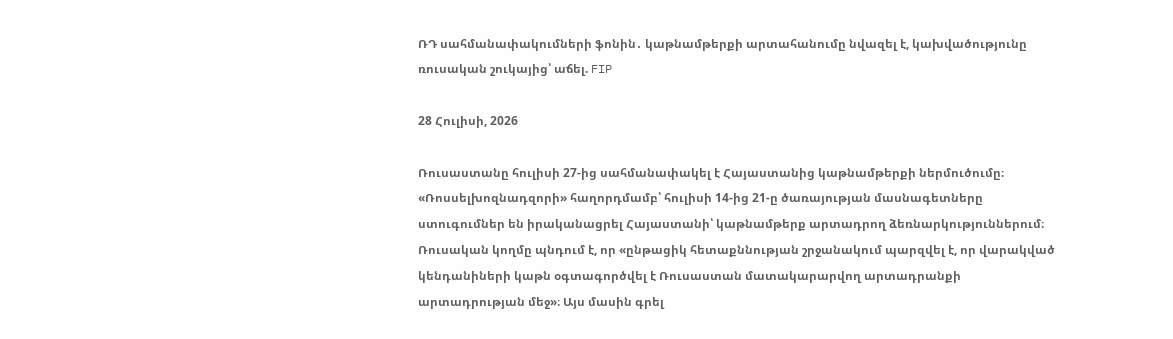ՌԴ սահմանափակումների ֆոնին․ կաթնամթերքի արտահանումը նվազել է, կախվածությունը ռուսական շուկայից՝ աճել. FIP

28 Հուլիսի, 2026

Ռուսաստանը հուլիսի 27-ից սահմանափակել է Հայաստանից կաթնամթերքի ներմուծումը։ «Ռոսսելխոզնադզորի» հաղորդմամբ՝ հուլիսի 14-ից 21-ը ծառայության մասնագետները ստուգումներ են իրականացրել Հայաստանի՝ կաթնամթերք արտադրող ձեռնարկություններում։ Ռուսական կողմը պնդում է, որ «ընթացիկ հետաքննության շրջանակում պարզվել է, որ վարակված կենդանիների կաթն օգտագործվել է Ռուսաստան մատակարարվող արտադրանքի արտադրության մեջ»։ Այս մասին գրել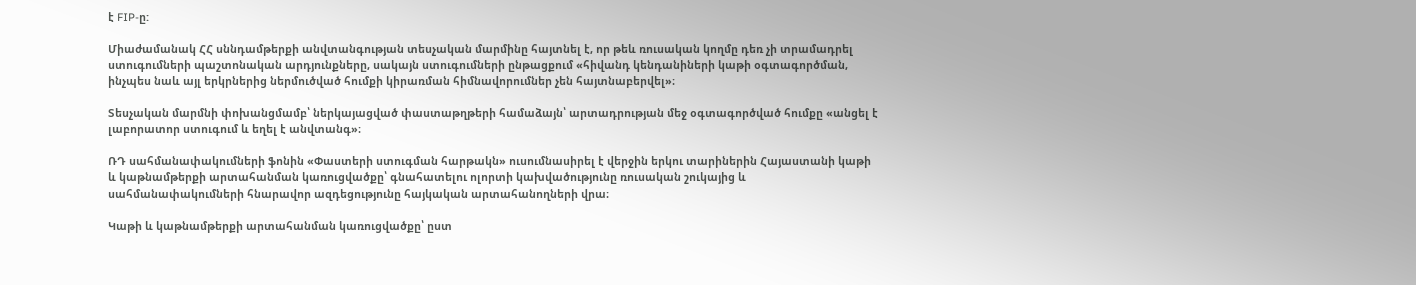է FIP-ը:

Միաժամանակ ՀՀ սննդամթերքի անվտանգության տեսչական մարմինը հայտնել է, որ թեև ռուսական կողմը դեռ չի տրամադրել ստուգումների պաշտոնական արդյունքները, սակայն ստուգումների ընթացքում «հիվանդ կենդանիների կաթի օգտագործման, ինչպես նաև այլ երկրներից ներմուծված հումքի կիրառման հիմնավորումներ չեն հայտնաբերվել»։

Տեսչական մարմնի փոխանցմամբ՝ ներկայացված փաստաթղթերի համաձայն՝ արտադրության մեջ օգտագործված հումքը «անցել է լաբորատոր ստուգում և եղել է անվտանգ»։

ՌԴ սահմանափակումների ֆոնին «Փաստերի ստուգման հարթակն» ուսումնասիրել է վերջին երկու տարիներին Հայաստանի կաթի և կաթնամթերքի արտահանման կառուցվածքը՝ գնահատելու ոլորտի կախվածությունը ռուսական շուկայից և սահմանափակումների հնարավոր ազդեցությունը հայկական արտահանողների վրա։

Կաթի և կաթնամթերքի արտահանման կառուցվածքը՝ ըստ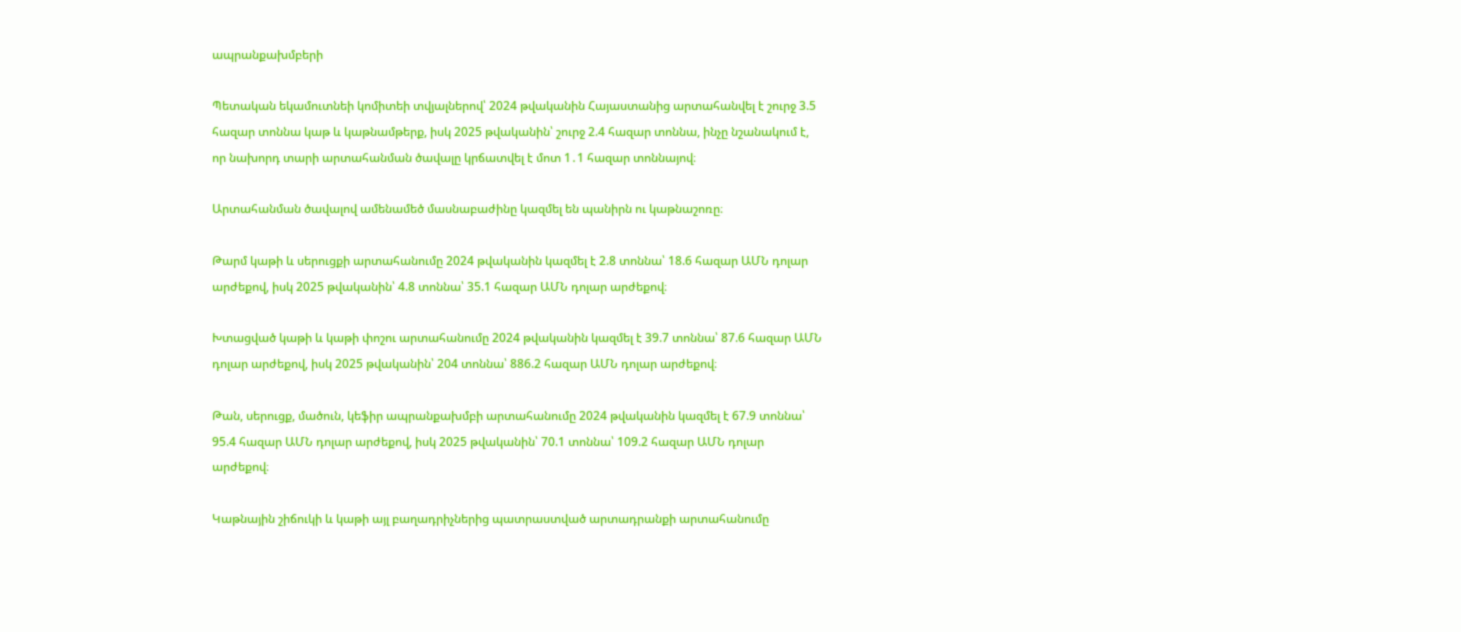ապրանքախմբերի

Պետական եկամուտնեի կոմիտեի տվյալներով՝ 2024 թվականին Հայաստանից արտահանվել է շուրջ 3.5 հազար տոննա կաթ և կաթնամթերք, իսկ 2025 թվականին՝ շուրջ 2.4 հազար տոննա, ինչը նշանակում է, որ նախորդ տարի արտահանման ծավալը կրճատվել է մոտ 1․1 հազար տոննայով։

Արտահանման ծավալով ամենամեծ մասնաբաժինը կազմել են պանիրն ու կաթնաշոռը։

Թարմ կաթի և սերուցքի արտահանումը 2024 թվականին կազմել է 2.8 տոննա՝ 18.6 հազար ԱՄՆ դոլար արժեքով, իսկ 2025 թվականին՝ 4.8 տոննա՝ 35.1 հազար ԱՄՆ դոլար արժեքով։

Խտացված կաթի և կաթի փոշու արտահանումը 2024 թվականին կազմել է 39.7 տոննա՝ 87.6 հազար ԱՄՆ դոլար արժեքով, իսկ 2025 թվականին՝ 204 տոննա՝ 886.2 հազար ԱՄՆ դոլար արժեքով։

Թան, սերուցք, մածուն, կեֆիր ապրանքախմբի արտահանումը 2024 թվականին կազմել է 67.9 տոննա՝ 95.4 հազար ԱՄՆ դոլար արժեքով, իսկ 2025 թվականին՝ 70.1 տոննա՝ 109.2 հազար ԱՄՆ դոլար արժեքով։

Կաթնային շիճուկի և կաթի այլ բաղադրիչներից պատրաստված արտադրանքի արտահանումը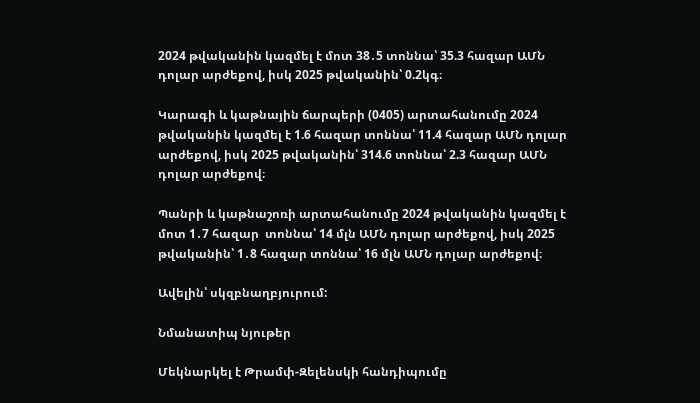2024 թվականին կազմել է մոտ 38․5 տոննա՝ 35.3 հազար ԱՄՆ դոլար արժեքով, իսկ 2025 թվականին՝ 0.2կգ։

Կարագի և կաթնային ճարպերի (0405) արտահանումը 2024 թվականին կազմել է 1.6 հազար տոննա՝ 11.4 հազար ԱՄՆ դոլար արժեքով, իսկ 2025 թվականին՝ 314.6 տոննա՝ 2.3 հազար ԱՄՆ դոլար արժեքով։

Պանրի և կաթնաշոռի արտահանումը 2024 թվականին կազմել է մոտ 1․7 հազար  տոննա՝ 14 մլն ԱՄՆ դոլար արժեքով, իսկ 2025 թվականին՝ 1․8 հազար տոննա՝ 16 մլն ԱՄՆ դոլար արժեքով։

Ավելին՝ սկզբնաղբյուրում:

Նմանատիպ նյութեր

Մեկնարկել է Թրամփ-Զելենսկի հանդիպումը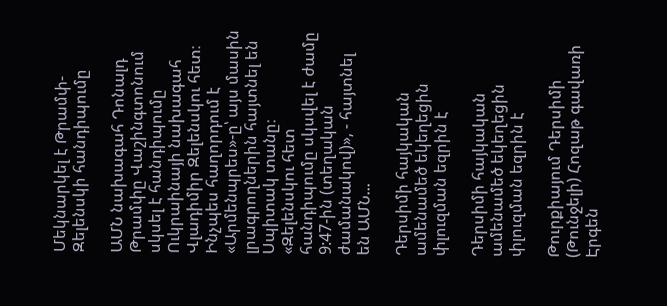Մեկնարկել է Թրամփ-Զելենսկի հանդիպումը

ԱՄՆ նախագահ Դոնալդ Թրամփը Վաշինգտոնում սկսել է հանդիպումը Ուկրաինայի նախագահ Վլադիմիր Զելենսկու հետ։ Ինչպես հաղորդում է «Արմենպրես»-ը՝ այս մասին լրագրողներին հայտնել են Սպիտակ տանը։ «Զելենսկու հետ հանդիպումը սկսվել է ժամը 9:47-ին (տեղական ժամանակով)», - հայտնել են ԱՄՆ...

Դերսիմի հայկական ամենամեծ եկեղեցին փլուզման եզրին է

Դերսիմի հայկական ամենամեծ եկեղեցին փլուզման եզրին է

Թուրքիայում Դերսիմի (Թունջելի) Հոզաթ գավառի Էրգեն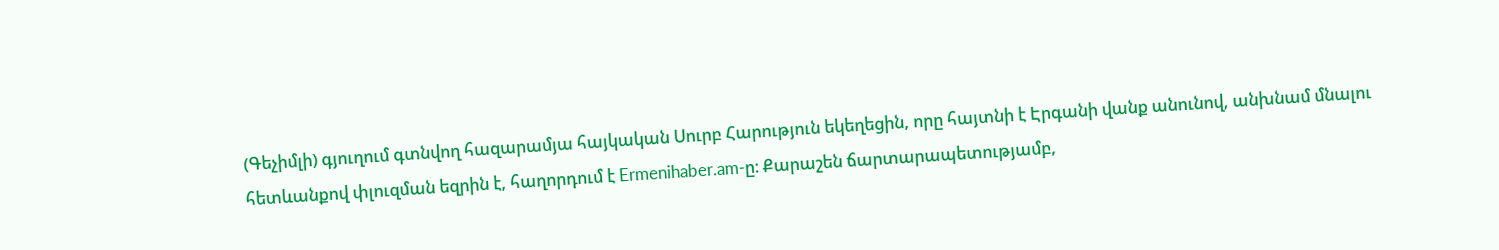(Գեչիմլի) գյուղում գտնվող հազարամյա հայկական Սուրբ Հարություն եկեղեցին, որը հայտնի է Էրգանի վանք անունով, անխնամ մնալու հետևանքով փլուզման եզրին է, հաղորդում է Ermenihaber.am-ը։ Քարաշեն ճարտարապետությամբ,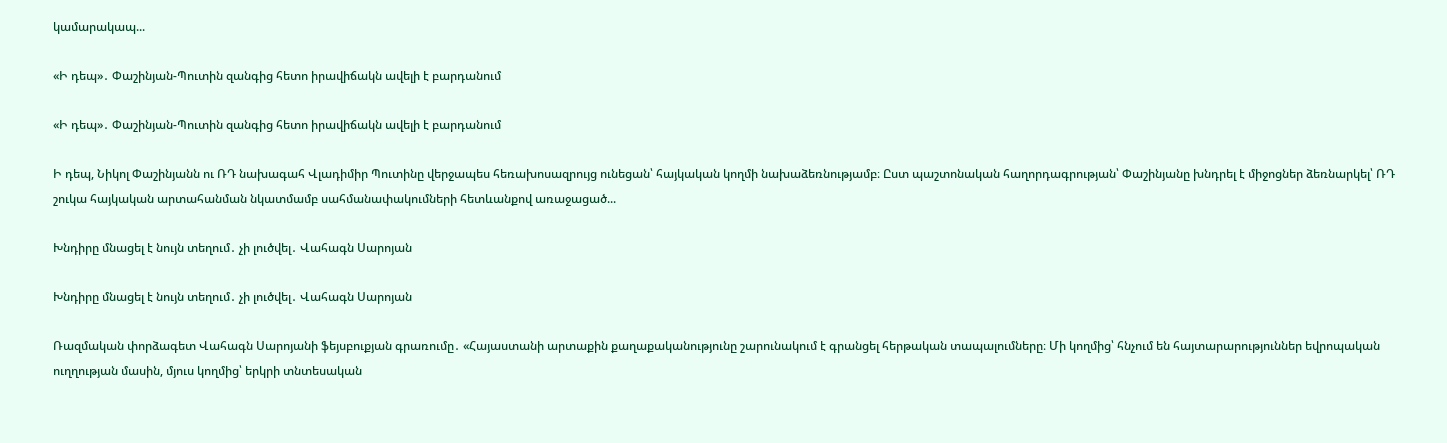կամարակապ...

«Ի դեպ»․ Փաշինյան-Պուտին զանգից հետո իրավիճակն ավելի է բարդանում

«Ի դեպ»․ Փաշինյան-Պուտին զանգից հետո իրավիճակն ավելի է բարդանում

Ի դեպ, Նիկոլ Փաշինյանն ու ՌԴ նախագահ Վլադիմիր Պուտինը վերջապես հեռախոսազրույց ունեցան՝ հայկական կողմի նախաձեռնությամբ։ Ըստ պաշտոնական հաղորդագրության՝ Փաշինյանը խնդրել է միջոցներ ձեռնարկել՝ ՌԴ շուկա հայկական արտահանման նկատմամբ սահմանափակումների հետևանքով առաջացած...

Խնդիրը մնացել է նույն տեղում․ չի լուծվել․ Վահագն Սարոյան

Խնդիրը մնացել է նույն տեղում․ չի լուծվել․ Վահագն Սարոյան

Ռազմական փորձագետ Վահագն Սարոյանի ֆեյսբուքյան գրառումը․ «Հայաստանի արտաքին քաղաքականությունը շարունակում է գրանցել հերթական տապալումները։ Մի կողմից՝ հնչում են հայտարարություններ եվրոպական ուղղության մասին, մյուս կողմից՝ երկրի տնտեսական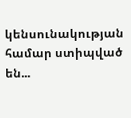կենսունակության համար ստիպված են...